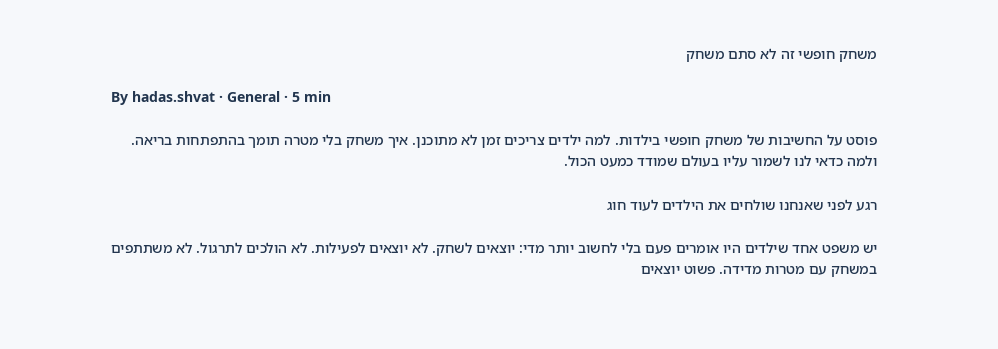משחק חופשי זה לא סתם משחק

By hadas.shvat · General · 5 min

פוסט על החשיבות של משחק חופשי בילדות. למה ילדים צריכים זמן לא מתוכנן. איך משחק בלי מטרה תומך בהתפתחות בריאה. ולמה כדאי לנו לשמור עליו בעולם שמודד כמעט הכול.

רגע לפני שאנחנו שולחים את הילדים לעוד חוג

יש משפט אחד שילדים היו אומרים פעם בלי לחשוב יותר מדי: יוצאים לשחק. לא יוצאים לפעילות. לא הולכים לתרגול. לא משתתפים במשחק עם מטרות מדידה. פשוט יוצאים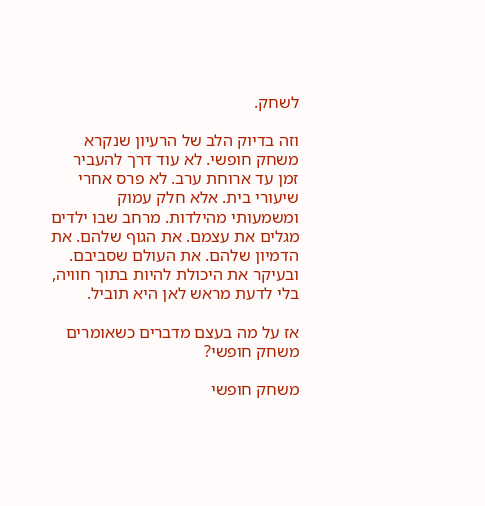לשחק.

וזה בדיוק הלב של הרעיון שנקרא משחק חופשי. לא עוד דרך להעביר זמן עד ארוחת ערב. לא פרס אחרי שיעורי בית. אלא חלק עמוק ומשמעותי מהילדות. מרחב שבו ילדים מגלים את עצמם. את הגוף שלהם. את הדמיון שלהם. את העולם שסביבם. ובעיקר את היכולת להיות בתוך חוויה, בלי לדעת מראש לאן היא תוביל.

אז על מה בעצם מדברים כשאומרים משחק חופשי?

משחק חופשי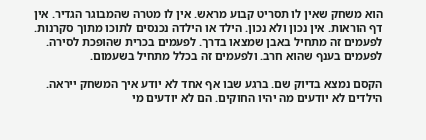הוא משחק שאין לו תסריט קבוע מראש. אין לו מטרה שהמבוגר הגדיר. אין דף הוראות. אין נכון ולא נכון. הילד או הילדה נכנסים לתוכו מתוך סקרנות. לפעמים זה מתחיל באבן שמצאו בדרך. לפעמים בכרית שהופכת לסירה. לפעמים בענף שהוא חרב. ולפעמים זה בכלל מתחיל בשעמום.

הקסם נמצא בדיוק שם. ברגע שבו אף אחד לא יודע איך המשחק ייראה. הילדים לא יודעים מה יהיו החוקים. הם לא יודעים מי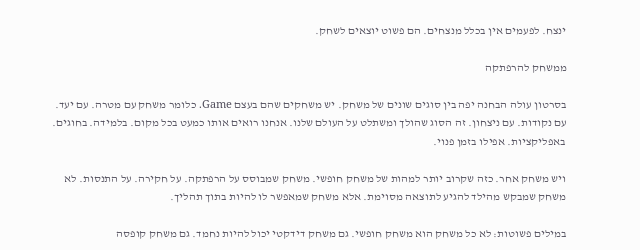ינצח. לפעמים אין בכלל מנצחים. הם פשוט יוצאים לשחק.

ממשחק להרפתקה

בסרטון עולה הבחנה יפה בין סוגים שונים של משחק. יש משחקים שהם בעצם Game. כלומר משחק עם מטרה. עם יעד. עם נקודות. עם ניצחון. זה הסוג שהולך ומשתלט על העולם שלנו. אנחנו רואים אותו כמעט בכל מקום. בלמידה. בחוגים. באפליקציות. אפילו בזמן פנוי.

ויש משחק אחר. כזה שקרוב יותר למהות של משחק חופשי. משחק שמבוסס על הרפתקה. על חקירה. על התנסות. לא משחק שמבקש מהילד להגיע לתוצאה מסוימת. אלא משחק שמאפשר לו להיות בתוך תהליך.

במילים פשוטות: לא כל משחק הוא משחק חופשי. גם משחק דידקטי יכול להיות נחמד. גם משחק קופסה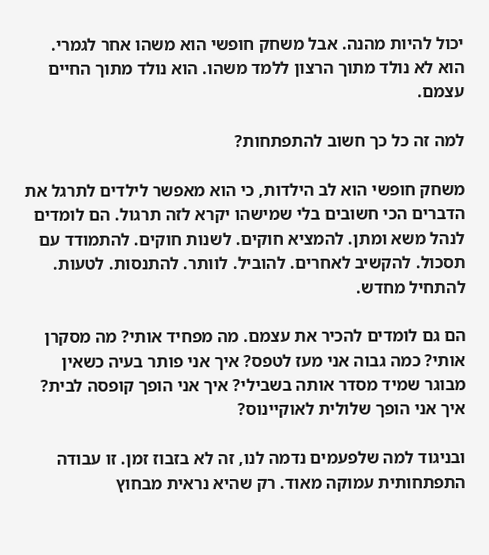יכול להיות מהנה. אבל משחק חופשי הוא משהו אחר לגמרי. הוא לא נולד מתוך הרצון ללמד משהו. הוא נולד מתוך החיים עצמם.

למה זה כל כך חשוב להתפתחות?

משחק חופשי הוא לב הילדות, כי הוא מאפשר לילדים לתרגל את הדברים הכי חשובים בלי שמישהו יקרא לזה תרגול. הם לומדים לנהל משא ומתן. להמציא חוקים. לשנות חוקים. להתמודד עם תסכול. להקשיב לאחרים. להוביל. לוותר. להתנסות. לטעות. להתחיל מחדש.

הם גם לומדים להכיר את עצמם. מה מפחיד אותי? מה מסקרן אותי? כמה גבוה אני מעז לטפס? איך אני פותר בעיה כשאין מבוגר שמיד מסדר אותה בשבילי? איך אני הופך קופסה לבית? איך אני הופך שלולית לאוקיינוס?

ובניגוד למה שלפעמים נדמה לנו, זה לא בזבוז זמן. זו עבודה התפתחותית עמוקה מאוד. רק שהיא נראית מבחוץ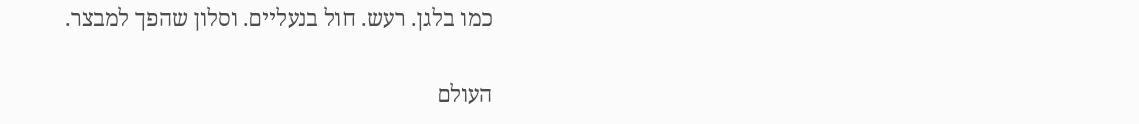כמו בלגן. רעש. חול בנעליים. וסלון שהפך למבצר.

העולם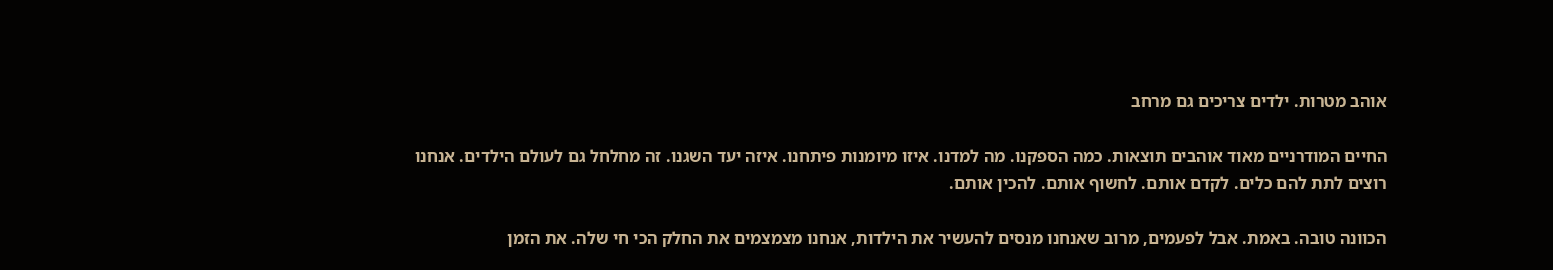אוהב מטרות. ילדים צריכים גם מרחב

החיים המודרניים מאוד אוהבים תוצאות. כמה הספקנו. מה למדנו. איזו מיומנות פיתחנו. איזה יעד השגנו. זה מחלחל גם לעולם הילדים. אנחנו רוצים לתת להם כלים. לקדם אותם. לחשוף אותם. להכין אותם.

הכוונה טובה. באמת. אבל לפעמים, מרוב שאנחנו מנסים להעשיר את הילדות, אנחנו מצמצמים את החלק הכי חי שלה. את הזמן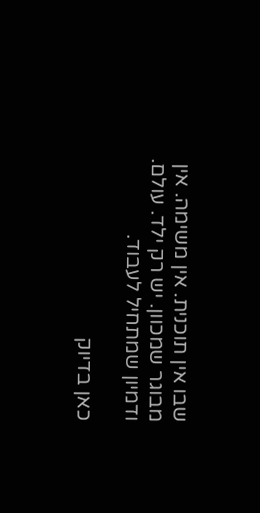שבו אין תוכנית. אין משימה. אין מבוגר שמכוון. יש רק ילד. עולם. ודמיון שמתחיל לעבוד.

כאן בדיוק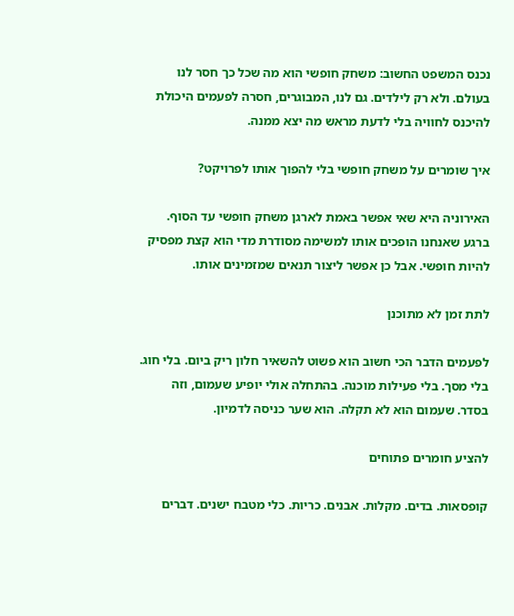נכנס המשפט החשוב: משחק חופשי הוא מה שכל כך חסר לנו בעולם. ולא רק לילדים. גם לנו, המבוגרים, חסרה לפעמים היכולת להיכנס לחוויה בלי לדעת מראש מה יצא ממנה.

איך שומרים על משחק חופשי בלי להפוך אותו לפרויקט?

האירוניה היא שאי אפשר באמת לארגן משחק חופשי עד הסוף. ברגע שאנחנו הופכים אותו למשימה מסודרת מדי הוא קצת מפסיק להיות חופשי. אבל כן אפשר ליצור תנאים שמזמינים אותו.

לתת זמן לא מתוכנן

לפעמים הדבר הכי חשוב הוא פשוט להשאיר חלון ריק ביום. בלי חוג. בלי מסך. בלי פעילות מוכנה. בהתחלה אולי יופיע שעמום, וזה בסדר. שעמום הוא לא תקלה. הוא שער כניסה לדמיון.

להציע חומרים פתוחים

קופסאות. בדים. מקלות. אבנים. כריות. כלי מטבח ישנים. דברים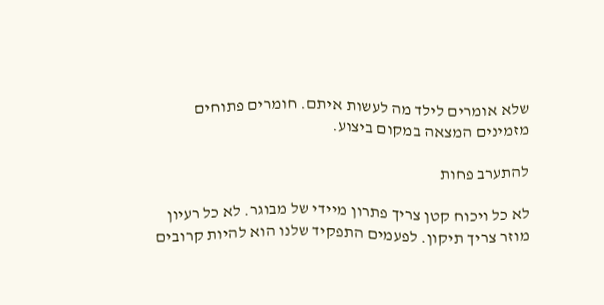שלא אומרים לילד מה לעשות איתם. חומרים פתוחים מזמינים המצאה במקום ביצוע.

להתערב פחות

לא כל ויכוח קטן צריך פתרון מיידי של מבוגר. לא כל רעיון מוזר צריך תיקון. לפעמים התפקיד שלנו הוא להיות קרובים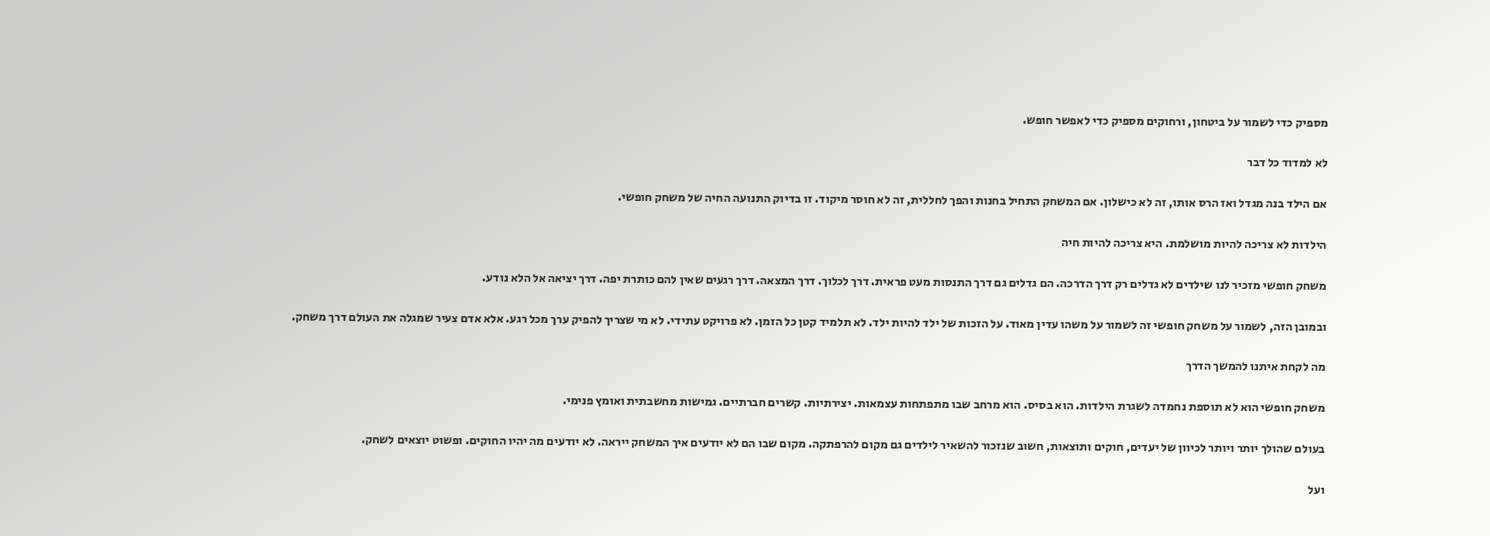מספיק כדי לשמור על ביטחון, ורחוקים מספיק כדי לאפשר חופש.

לא למדוד כל דבר

אם הילד בנה מגדל ואז הרס אותו, זה לא כישלון. אם המשחק התחיל בחנות והפך לחללית, זה לא חוסר מיקוד. זו בדיוק התנועה החיה של משחק חופשי.

הילדות לא צריכה להיות מושלמת. היא צריכה להיות חיה

משחק חופשי מזכיר לנו שילדים לא גדלים רק דרך הדרכה. הם גדלים גם דרך התנסות מעט פראית. דרך לכלוך. דרך המצאה. דרך רגעים שאין להם כותרת יפה. דרך יציאה אל הלא נודע.

ובמובן הזה, לשמור על משחק חופשי זה לשמור על משהו עדין מאוד. על הזכות של ילד להיות ילד. לא תלמיד קטן כל הזמן. לא פרויקט עתידי. לא מי שצריך להפיק ערך מכל רגע. אלא אדם צעיר שמגלה את העולם דרך משחק.

מה לקחת איתנו להמשך הדרך

משחק חופשי הוא לא תוספת נחמדה לשגרת הילדות. הוא בסיס. הוא מרחב שבו מתפתחות עצמאות. יצירתיות. קשרים חברתיים. גמישות מחשבתית ואומץ פנימי.

בעולם שהולך יותר ויותר לכיוון של יעדים, חוקים ותוצאות, חשוב שנזכור להשאיר לילדים גם מקום להרפתקה. מקום שבו הם לא יודעים איך המשחק ייראה. לא יודעים מה יהיו החוקים. ופשוט יוצאים לשחק.

ועל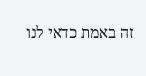זה באמת כדאי לנו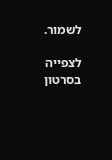לשמור.

לצפייה בסרטון